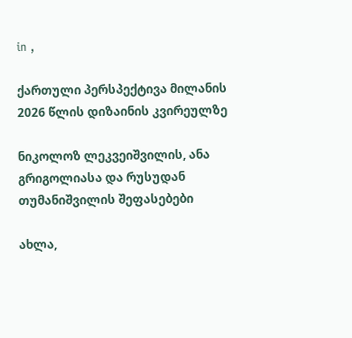in ,

ქართული პერსპექტივა მილანის 2026 წლის დიზაინის კვირეულზე

ნიკოლოზ ლეკვეიშვილის, ანა გრიგოლიასა და რუსუდან თუმანიშვილის შეფასებები

ახლა,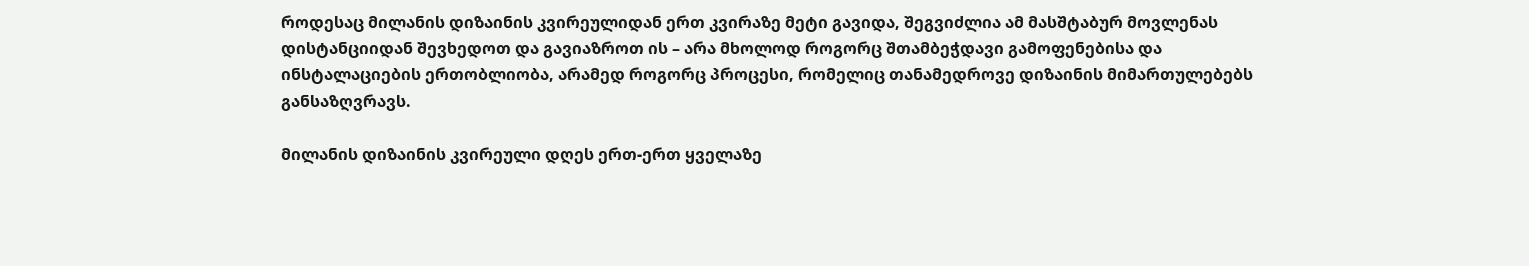როდესაც მილანის დიზაინის კვირეულიდან ერთ კვირაზე მეტი გავიდა, შეგვიძლია ამ მასშტაბურ მოვლენას დისტანციიდან შევხედოთ და გავიაზროთ ის – არა მხოლოდ როგორც შთამბეჭდავი გამოფენებისა და ინსტალაციების ერთობლიობა, არამედ როგორც პროცესი, რომელიც თანამედროვე დიზაინის მიმართულებებს განსაზღვრავს.

მილანის დიზაინის კვირეული დღეს ერთ-ერთ ყველაზე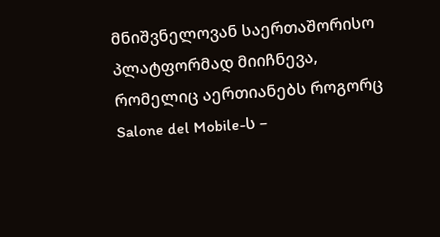მნიშვნელოვან საერთაშორისო პლატფორმად მიიჩნევა, რომელიც აერთიანებს როგორც Salone del Mobile-ს –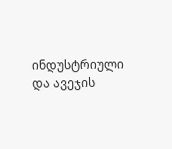ინდუსტრიული და ავეჯის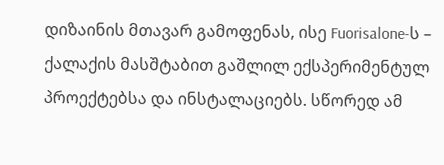დიზაინის მთავარ გამოფენას, ისე Fuorisalone-ს – ქალაქის მასშტაბით გაშლილ ექსპერიმენტულ პროექტებსა და ინსტალაციებს. სწორედ ამ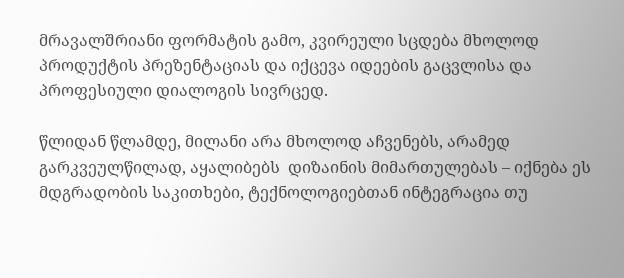მრავალშრიანი ფორმატის გამო, კვირეული სცდება მხოლოდ პროდუქტის პრეზენტაციას და იქცევა იდეების გაცვლისა და პროფესიული დიალოგის სივრცედ.

წლიდან წლამდე, მილანი არა მხოლოდ აჩვენებს, არამედ გარკვეულწილად, აყალიბებს  დიზაინის მიმართულებას – იქნება ეს მდგრადობის საკითხები, ტექნოლოგიებთან ინტეგრაცია თუ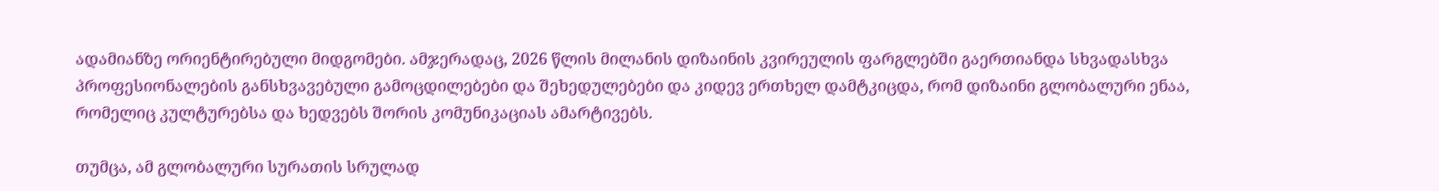ადამიანზე ორიენტირებული მიდგომები. ამჯერადაც, 2026 წლის მილანის დიზაინის კვირეულის ფარგლებში გაერთიანდა სხვადასხვა პროფესიონალების განსხვავებული გამოცდილებები და შეხედულებები და კიდევ ერთხელ დამტკიცდა, რომ დიზაინი გლობალური ენაა, რომელიც კულტურებსა და ხედვებს შორის კომუნიკაციას ამარტივებს.

თუმცა, ამ გლობალური სურათის სრულად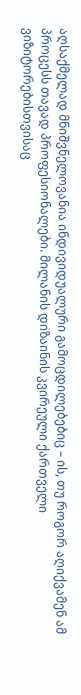აღსაქმელად მნიშვნელოვანია ინდივიდუალური გამოცდილებებიც – ის, თუ როგორ აღიქვამენ ამ პროცესს თავად პროფესიონალები. მილანის დიზაინის კვირეული ქართველი ვიზიტორებისთვისაც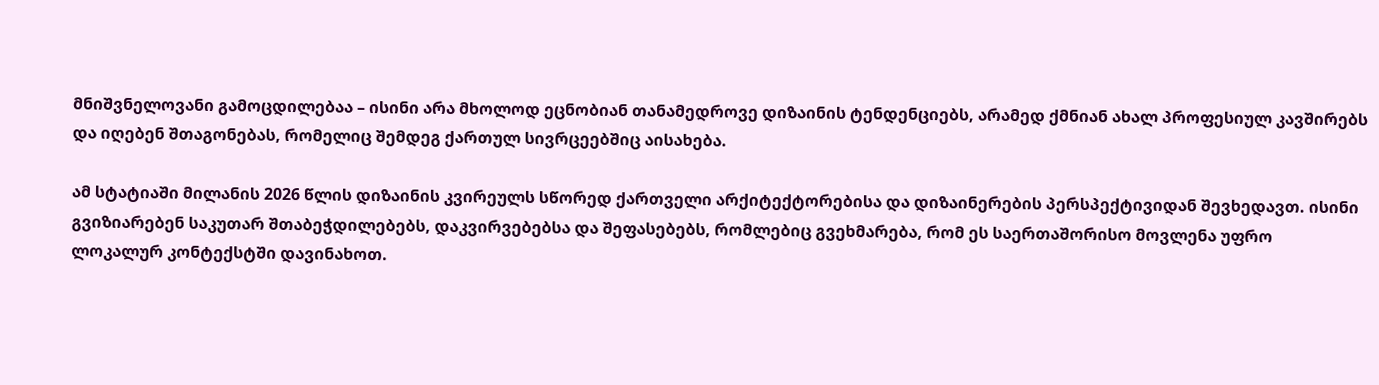მნიშვნელოვანი გამოცდილებაა – ისინი არა მხოლოდ ეცნობიან თანამედროვე დიზაინის ტენდენციებს, არამედ ქმნიან ახალ პროფესიულ კავშირებს და იღებენ შთაგონებას, რომელიც შემდეგ ქართულ სივრცეებშიც აისახება.

ამ სტატიაში მილანის 2026 წლის დიზაინის კვირეულს სწორედ ქართველი არქიტექტორებისა და დიზაინერების პერსპექტივიდან შევხედავთ. ისინი გვიზიარებენ საკუთარ შთაბეჭდილებებს, დაკვირვებებსა და შეფასებებს, რომლებიც გვეხმარება, რომ ეს საერთაშორისო მოვლენა უფრო ლოკალურ კონტექსტში დავინახოთ.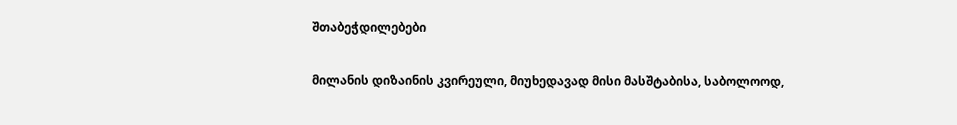შთაბეჭდილებები

მილანის დიზაინის კვირეული, მიუხედავად მისი მასშტაბისა, საბოლოოდ,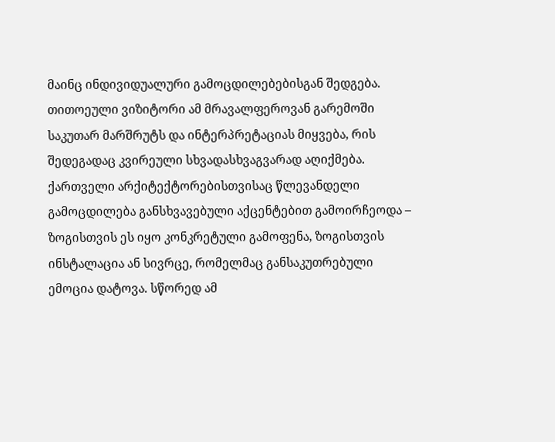მაინც ინდივიდუალური გამოცდილებებისგან შედგება. თითოეული ვიზიტორი ამ მრავალფეროვან გარემოში საკუთარ მარშრუტს და ინტერპრეტაციას მიყვება, რის შედეგადაც კვირეული სხვადასხვაგვარად აღიქმება. ქართველი არქიტექტორებისთვისაც წლევანდელი გამოცდილება განსხვავებული აქცენტებით გამოირჩეოდა – ზოგისთვის ეს იყო კონკრეტული გამოფენა, ზოგისთვის ინსტალაცია ან სივრცე, რომელმაც განსაკუთრებული ემოცია დატოვა. სწორედ ამ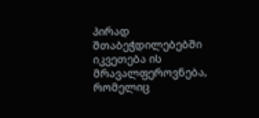პირად შთაბეჭდილებებში იკვეთება ის მრავალფეროვნება, რომელიც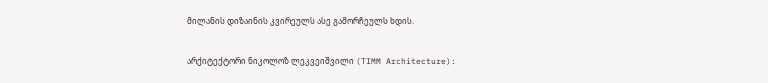მილანის დიზაინის კვირეულს ასე გამორჩეულს ხდის.

არქიტექტორი ნიკოლოზ ლეკვეიშვილი (TIMM Architecture):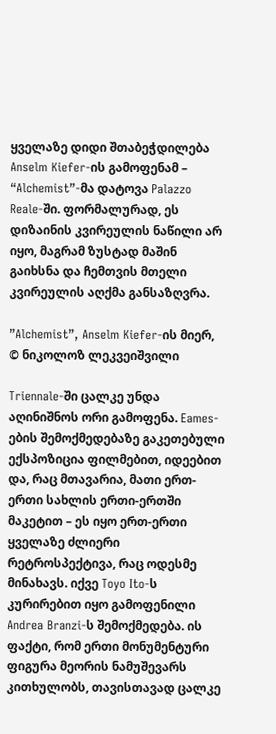ყველაზე დიდი შთაბეჭდილება Anselm Kiefer-ის გამოფენამ – “Alchemist”-მა დატოვა Palazzo Reale-ში. ფორმალურად, ეს დიზაინის კვირეულის ნაწილი არ იყო, მაგრამ ზუსტად მაშინ გაიხსნა და ჩემთვის მთელი კვირეულის აღქმა განსაზღვრა.

”Alchemist”, Anselm Kiefer-ის მიერ, © ნიკოლოზ ლეკვეიშვილი

Triennale-ში ცალკე უნდა აღინიშნოს ორი გამოფენა. Eames-ების შემოქმედებაზე გაკეთებული ექსპოზიცია ფილმებით, იდეებით და, რაც მთავარია, მათი ერთ-ერთი სახლის ერთი-ერთში მაკეტით – ეს იყო ერთ-ერთი ყველაზე ძლიერი რეტროსპექტივა, რაც ოდესმე მინახავს. იქვე Toyo Ito-ს კურირებით იყო გამოფენილი Andrea Branzi-ს შემოქმედება. ის ფაქტი, რომ ერთი მონუმენტური ფიგურა მეორის ნამუშევარს კითხულობს, თავისთავად ცალკე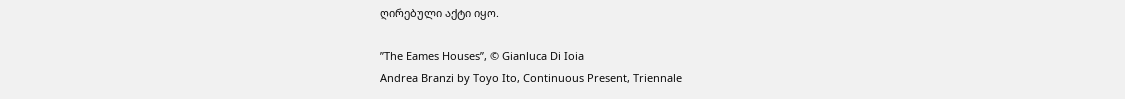ღირებული აქტი იყო.

”The Eames Houses”, © Gianluca Di Ioia
Andrea Branzi by Toyo Ito, Continuous Present, Triennale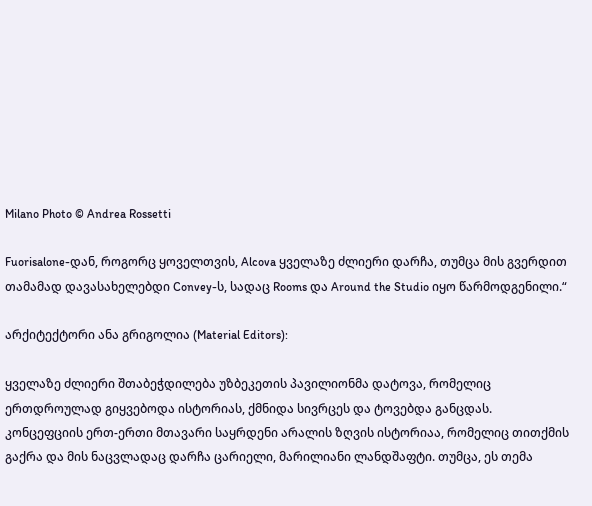Milano Photo © Andrea Rossetti

Fuorisalone-დან, როგორც ყოველთვის, Alcova ყველაზე ძლიერი დარჩა, თუმცა მის გვერდით თამამად დავასახელებდი Convey-ს, სადაც Rooms და Around the Studio იყო წარმოდგენილი.“

არქიტექტორი ანა გრიგოლია (Material Editors):

ყველაზე ძლიერი შთაბეჭდილება უზბეკეთის პავილიონმა დატოვა, რომელიც ერთდროულად გიყვებოდა ისტორიას, ქმნიდა სივრცეს და ტოვებდა განცდას.
კონცეფციის ერთ-ერთი მთავარი საყრდენი არალის ზღვის ისტორიაა, რომელიც თითქმის გაქრა და მის ნაცვლადაც დარჩა ცარიელი, მარილიანი ლანდშაფტი. თუმცა, ეს თემა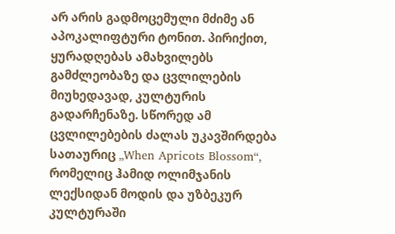არ არის გადმოცემული მძიმე ან აპოკალიფტური ტონით. პირიქით, ყურადღებას ამახვილებს გამძლეობაზე და ცვლილების მიუხედავად, კულტურის გადარჩენაზე. სწორედ ამ ცვლილებების ძალას უკავშირდება სათაურიც „When Apricots Blossom“, რომელიც ჰამიდ ოლიმჯანის ლექსიდან მოდის და უზბეკურ კულტურაში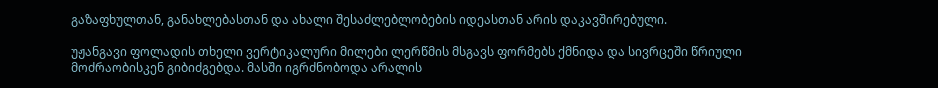გაზაფხულთან, განახლებასთან და ახალი შესაძლებლობების იდეასთან არის დაკავშირებული.

უჟანგავი ფოლადის თხელი ვერტიკალური მილები ლერწმის მსგავს ფორმებს ქმნიდა და სივრცეში წრიული მოძრაობისკენ გიბიძგებდა. მასში იგრძნობოდა არალის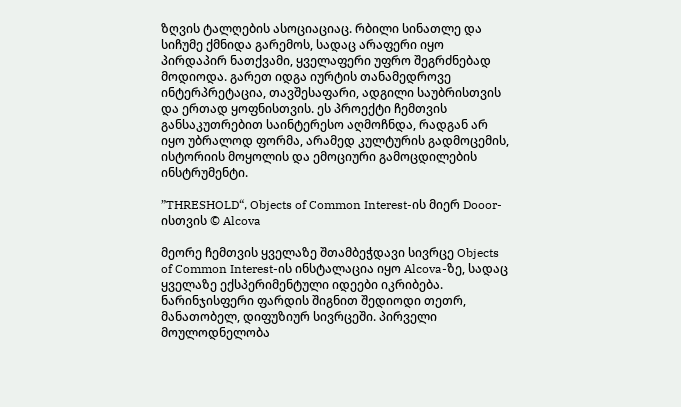ზღვის ტალღების ასოციაციაც. რბილი სინათლე და სიჩუმე ქმნიდა გარემოს, სადაც არაფერი იყო პირდაპირ ნათქვამი, ყველაფერი უფრო შეგრძნებად მოდიოდა. გარეთ იდგა იურტის თანამედროვე ინტერპრეტაცია, თავშესაფარი, ადგილი საუბრისთვის და ერთად ყოფნისთვის. ეს პროექტი ჩემთვის განსაკუთრებით საინტერესო აღმოჩნდა, რადგან არ იყო უბრალოდ ფორმა, არამედ კულტურის გადმოცემის, ისტორიის მოყოლის და ემოციური გამოცდილების ინსტრუმენტი.

”THRESHOLD“, Objects of Common Interest-ის მიერ Dooor-ისთვის © Alcova

მეორე ჩემთვის ყველაზე შთამბეჭდავი სივრცე Objects of Common Interest-ის ინსტალაცია იყო Alcova-ზე, სადაც ყველაზე ექსპერიმენტული იდეები იკრიბება. ნარინჯისფერი ფარდის შიგნით შედიოდი თეთრ, მანათობელ, დიფუზიურ სივრცეში. პირველი მოულოდნელობა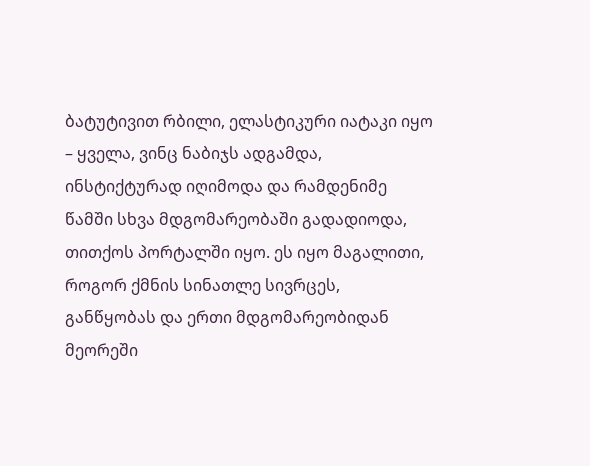ბატუტივით რბილი, ელასტიკური იატაკი იყო – ყველა, ვინც ნაბიჯს ადგამდა, ინსტიქტურად იღიმოდა და რამდენიმე წამში სხვა მდგომარეობაში გადადიოდა, თითქოს პორტალში იყო. ეს იყო მაგალითი, როგორ ქმნის სინათლე სივრცეს, განწყობას და ერთი მდგომარეობიდან მეორეში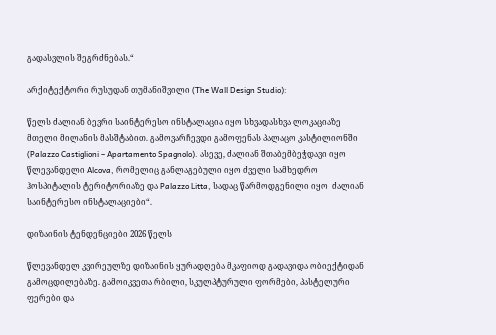გადასვლის შეგრძნებას.“

არქიტექტორი რუსუდან თუმანიშვილი (The Wall Design Studio):

წელს ძალიან ბევრი საინტერესო ინსტალაცია იყო სხვადასხვა ლოკაციაზე მთელი მილანის მასშტაბით. გამოვარჩევდი გამოფენას პალაცო კასტილიონში (Palazzo Castiglioni – Apartamento Spagnolo). ასევე, ძალიან შთაბემბეჭდავი იყო წლევანდელი Alcova, რომელიც განლაგებული იყო ძველი სამხედრო ჰოსპიტალის ტერიტორიაზე და Palazzo Litta, სადაც წარმოდგენილი იყო  ძალიან საინტერესო ინსტალაციები“.

დიზაინის ტენდენციები 2026 წელს

წლევანდელ კვირეულზე დიზაინის ყურადღება მკაფიოდ გადავიდა ობიექტიდან გამოცდილებაზე. გამოიკვეთა რბილი, სკულპტურული ფორმები, პასტელური ფერები და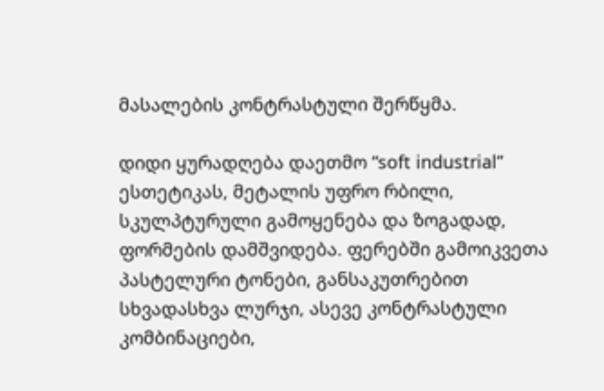მასალების კონტრასტული შერწყმა.

დიდი ყურადღება დაეთმო “soft industrial” ესთეტიკას, მეტალის უფრო რბილი, სკულპტურული გამოყენება და ზოგადად, ფორმების დამშვიდება. ფერებში გამოიკვეთა პასტელური ტონები, განსაკუთრებით სხვადასხვა ლურჯი, ასევე კონტრასტული კომბინაციები,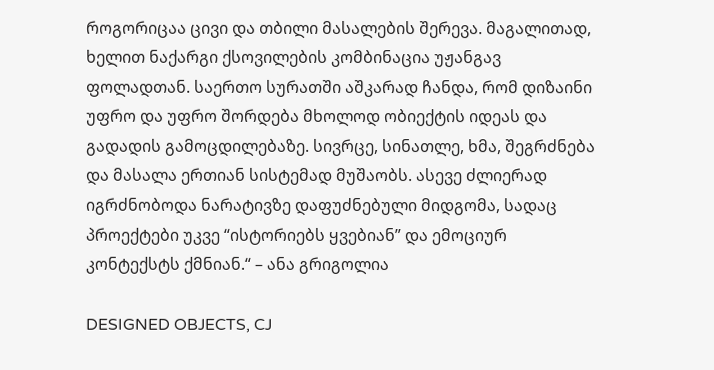როგორიცაა ცივი და თბილი მასალების შერევა. მაგალითად, ხელით ნაქარგი ქსოვილების კომბინაცია უჟანგავ ფოლადთან. საერთო სურათში აშკარად ჩანდა, რომ დიზაინი უფრო და უფრო შორდება მხოლოდ ობიექტის იდეას და გადადის გამოცდილებაზე. სივრცე, სინათლე, ხმა, შეგრძნება და მასალა ერთიან სისტემად მუშაობს. ასევე ძლიერად იგრძნობოდა ნარატივზე დაფუძნებული მიდგომა, სადაც პროექტები უკვე “ისტორიებს ყვებიან” და ემოციურ კონტექსტს ქმნიან.“ – ანა გრიგოლია

DESIGNED OBJECTS, CJ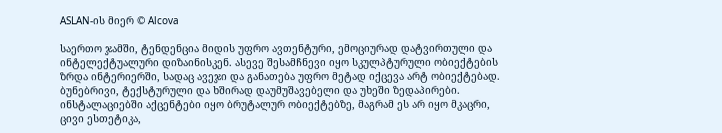ASLAN-ის მიერ © Alcova

საერთო ჯამში, ტენდენცია მიდის უფრო ავთენტური, ემოციურად დატვირთული და ინტელექტუალური დიზაინისკენ. ასევე შესამჩნევი იყო სკულპტურული ობიექტების ზრდა ინტერიერში, სადაც ავეჯი და განათება უფრო მეტად იქცევა არტ ობიექტებად. ბუნებრივი, ტექსტურული და ხშირად დაუმუშავებელი და უხეში ზედაპირები. ინსტალაციებში აქცენტები იყო ბრუტალურ ობიექტებზე, მაგრამ ეს არ იყო მკაცრი, ცივი ესთეტიკა,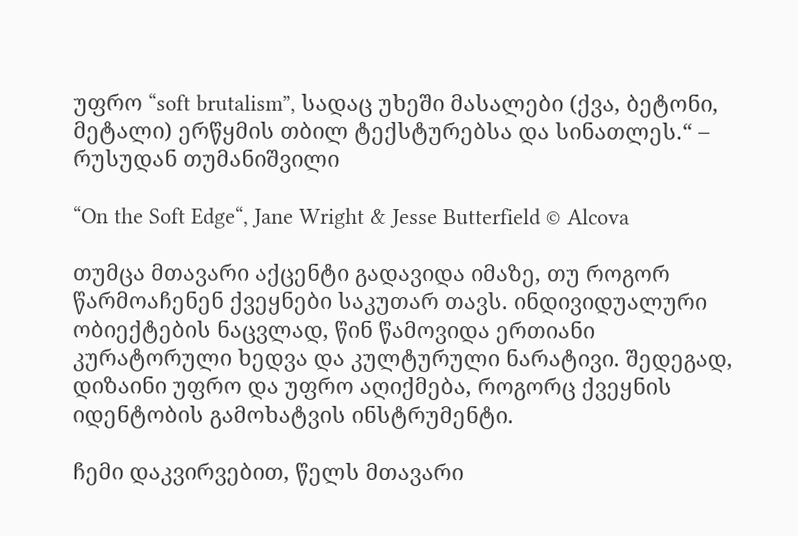უფრო “soft brutalism”, სადაც უხეში მასალები (ქვა, ბეტონი, მეტალი) ერწყმის თბილ ტექსტურებსა და სინათლეს.“ – რუსუდან თუმანიშვილი

“On the Soft Edge“, Jane Wright & Jesse Butterfield © Alcova

თუმცა მთავარი აქცენტი გადავიდა იმაზე, თუ როგორ წარმოაჩენენ ქვეყნები საკუთარ თავს. ინდივიდუალური ობიექტების ნაცვლად, წინ წამოვიდა ერთიანი კურატორული ხედვა და კულტურული ნარატივი. შედეგად, დიზაინი უფრო და უფრო აღიქმება, როგორც ქვეყნის იდენტობის გამოხატვის ინსტრუმენტი.

ჩემი დაკვირვებით, წელს მთავარი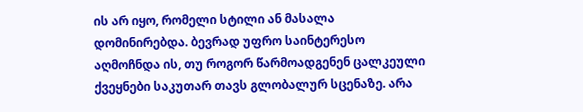ის არ იყო, რომელი სტილი ან მასალა დომინირებდა. ბევრად უფრო საინტერესო აღმოჩნდა ის, თუ როგორ წარმოადგენენ ცალკეული ქვეყნები საკუთარ თავს გლობალურ სცენაზე. არა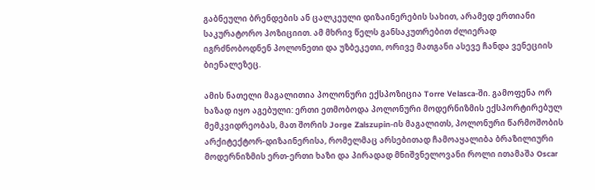გაბნეული ბრენდების ან ცალკეული დიზაინერების სახით, არამედ ერთიანი საკურატორო პოზიციით. ამ მხრივ წელს განსაკუთრებით ძლიერად იგრძნობოდნენ პოლონეთი და უზბეკეთი, ორივე მათგანი ასევე ჩანდა ვენეციის ბიენალეზეც.

ამის ნათელი მაგალითია პოლონური ექსპოზიცია Torre Velasca-ში. გამოფენა ორ ხაზად იყო აგებული: ერთი ეთმობოდა პოლონური მოდერნიზმის ექსპორტირებულ მემკვიდრეობას, მათ შორის Jorge Zalszupin-ის მაგალითს, პოლონური წარმოშობის არქიტექტორ-დიზაინერისა, რომელმაც არსებითად ჩამოაყალიბა ბრაზილიური მოდერნიზმის ერთ-ერთი ხაზი და პირადად მნიშვნელოვანი როლი ითამაშა Oscar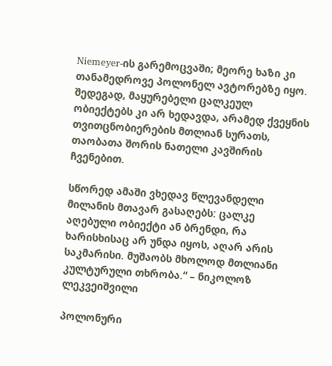Niemeyer-ის გარემოცვაში; მეორე ხაზი კი თანამედროვე პოლონელ ავტორებზე იყო. შედეგად, მაყურებელი ცალკეულ ობიექტებს კი არ ხედავდა, არამედ ქვეყნის თვითცნობიერების მთლიან სურათს, თაობათა შორის ნათელი კავშირის ჩვენებით.

სწორედ ამაში ვხედავ წლევანდელი მილანის მთავარ გასაღებს: ცალკე აღებული ობიექტი ან ბრენდი, რა ხარისხისაც არ უნდა იყოს, აღარ არის საკმარისი. მუშაობს მხოლოდ მთლიანი კულტურული თხრობა.“ – ნიკოლოზ ლეკვეიშვილი

პოლონური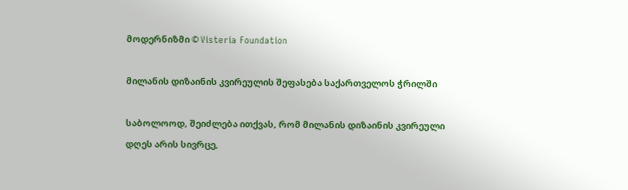მოდერნიზმი © Visteria Foundation

მილანის დიზაინის კვირეულის შეფასება საქართველოს ჭრილში

საბოლოოდ, შეიძლება ითქვას, რომ მილანის დიზაინის კვირეული დღეს არის სივრცე,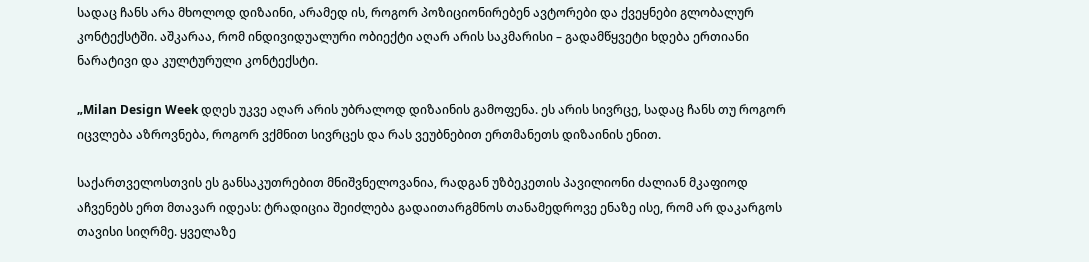სადაც ჩანს არა მხოლოდ დიზაინი, არამედ ის, როგორ პოზიციონირებენ ავტორები და ქვეყნები გლობალურ კონტექსტში. აშკარაა, რომ ინდივიდუალური ობიექტი აღარ არის საკმარისი – გადამწყვეტი ხდება ერთიანი ნარატივი და კულტურული კონტექსტი.

„Milan Design Week დღეს უკვე აღარ არის უბრალოდ დიზაინის გამოფენა. ეს არის სივრცე, სადაც ჩანს თუ როგორ იცვლება აზროვნება, როგორ ვქმნით სივრცეს და რას ვეუბნებით ერთმანეთს დიზაინის ენით.

საქართველოსთვის ეს განსაკუთრებით მნიშვნელოვანია, რადგან უზბეკეთის პავილიონი ძალიან მკაფიოდ აჩვენებს ერთ მთავარ იდეას: ტრადიცია შეიძლება გადაითარგმნოს თანამედროვე ენაზე ისე, რომ არ დაკარგოს თავისი სიღრმე. ყველაზე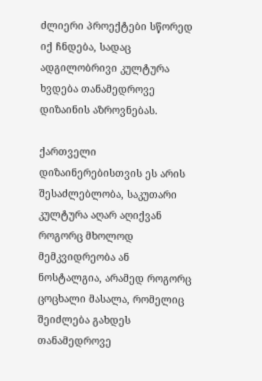ძლიერი პროექტები სწორედ იქ ჩნდება, სადაც ადგილობრივი კულტურა ხვდება თანამედროვე დიზაინის აზროვნებას.

ქართველი დიზაინერებისთვის ეს არის შესაძლებლობა, საკუთარი კულტურა აღარ აღიქვან როგორც მხოლოდ მემკვიდრეობა ან ნოსტალგია, არამედ როგორც ცოცხალი მასალა, რომელიც შეიძლება გახდეს თანამედროვე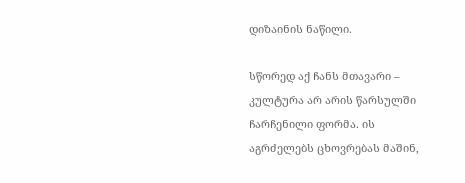დიზაინის ნაწილი.

სწორედ აქ ჩანს მთავარი – კულტურა არ არის წარსულში ჩარჩენილი ფორმა. ის აგრძელებს ცხოვრებას მაშინ,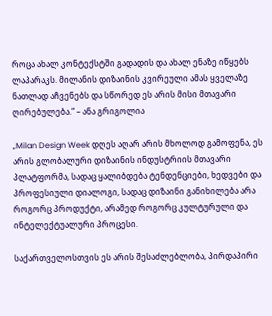როცა ახალ კონტექსტში გადადის და ახალ ენაზე იწყებს ლაპარაკს. მილანის დიზაინის კვირეული ამას ყველაზე ნათლად აჩვენებს და სწორედ ეს არის მისი მთავარი ღირებულება.“ – ანა გრიგოლია

„Milan Design Week დღეს აღარ არის მხოლოდ გამოფენა, ეს არის გლობალური დიზაინის ინდუსტრიის მთავარი პლატფორმა, სადაც ყალიბდება ტენდენციები, ხედვები და პროფესიული დიალოგი, სადაც დიზაინი განიხილება არა როგორც პროდუქტი, არამედ როგორც კულტურული და ინტელექტუალური პროცესი.

საქართველოსთვის ეს არის შესაძლებლობა, პირდაპირი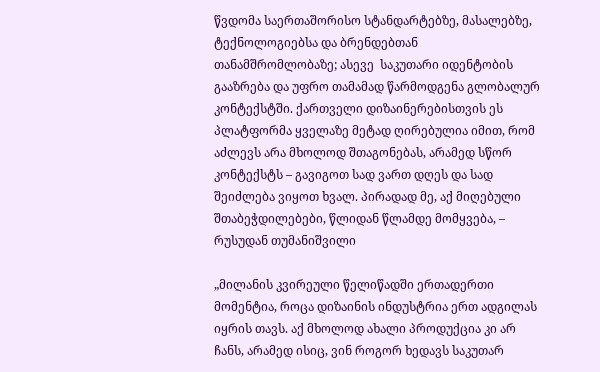წვდომა საერთაშორისო სტანდარტებზე, მასალებზე, ტექნოლოგიებსა და ბრენდებთან თანამშრომლობაზე; ასევე  საკუთარი იდენტობის გააზრება და უფრო თამამად წარმოდგენა გლობალურ კონტექსტში. ქართველი დიზაინერებისთვის ეს პლატფორმა ყველაზე მეტად ღირებულია იმით, რომ აძლევს არა მხოლოდ შთაგონებას, არამედ სწორ კონტექსტს – გავიგოთ სად ვართ დღეს და სად შეიძლება ვიყოთ ხვალ. პირადად მე, აქ მიღებული შთაბეჭდილებები, წლიდან წლამდე მომყვება, – რუსუდან თუმანიშვილი

„მილანის კვირეული წელიწადში ერთადერთი მომენტია, როცა დიზაინის ინდუსტრია ერთ ადგილას იყრის თავს. აქ მხოლოდ ახალი პროდუქცია კი არ ჩანს, არამედ ისიც, ვინ როგორ ხედავს საკუთარ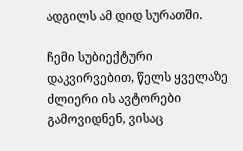ადგილს ამ დიდ სურათში.

ჩემი სუბიექტური დაკვირვებით, წელს ყველაზე ძლიერი ის ავტორები გამოვიდნენ, ვისაც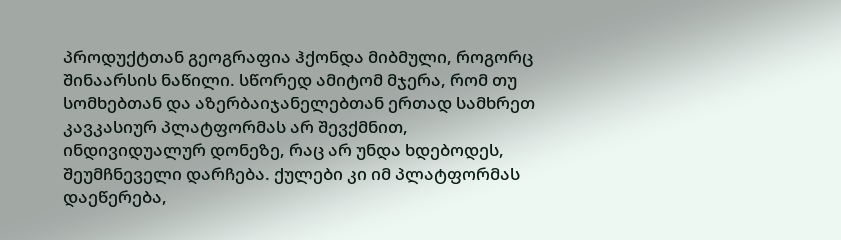პროდუქტთან გეოგრაფია ჰქონდა მიბმული, როგორც შინაარსის ნაწილი. სწორედ ამიტომ მჯერა, რომ თუ სომხებთან და აზერბაიჯანელებთან ერთად სამხრეთ კავკასიურ პლატფორმას არ შევქმნით, ინდივიდუალურ დონეზე, რაც არ უნდა ხდებოდეს, შეუმჩნეველი დარჩება. ქულები კი იმ პლატფორმას დაეწერება,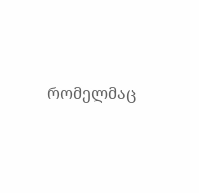რომელმაც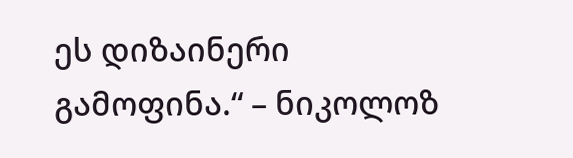ეს დიზაინერი გამოფინა.“ – ნიკოლოზ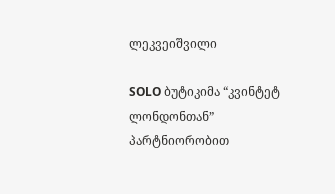ლეკვეიშვილი

SOLO ბუტიკიმა “კვინტეტ ლონდონთან” პარტნიორობით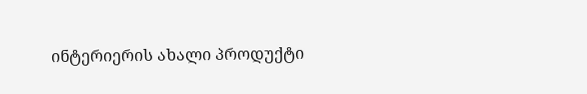ინტერიერის ახალი პროდუქტი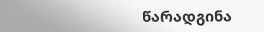წარადგინა